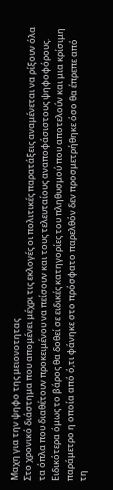Μαχη για την ψηφο της μειονοτητας
Στο χρονικό διάστημα που απομένει μέχρι τις εκλογές οι πολιτικές παρατάξεις αναμένεται να ρίξουν όλα τα όπλα που διαθέτουν προκειμένου να πείσουν και τους τελευταίους αναποφάσιστους ψηφοφόρους. Ειδικότερα όμως το βάρος θα δοθεί σε ειδικές κατηγορίες του πληθυσμού που αποτελούν και μια κρίσιμη παράμετρο η οποία από ό,τι φάνηκε στο πρόσφατο παρελθόν δεν προσμετρήθηκε όσο θα έπρεπε από τη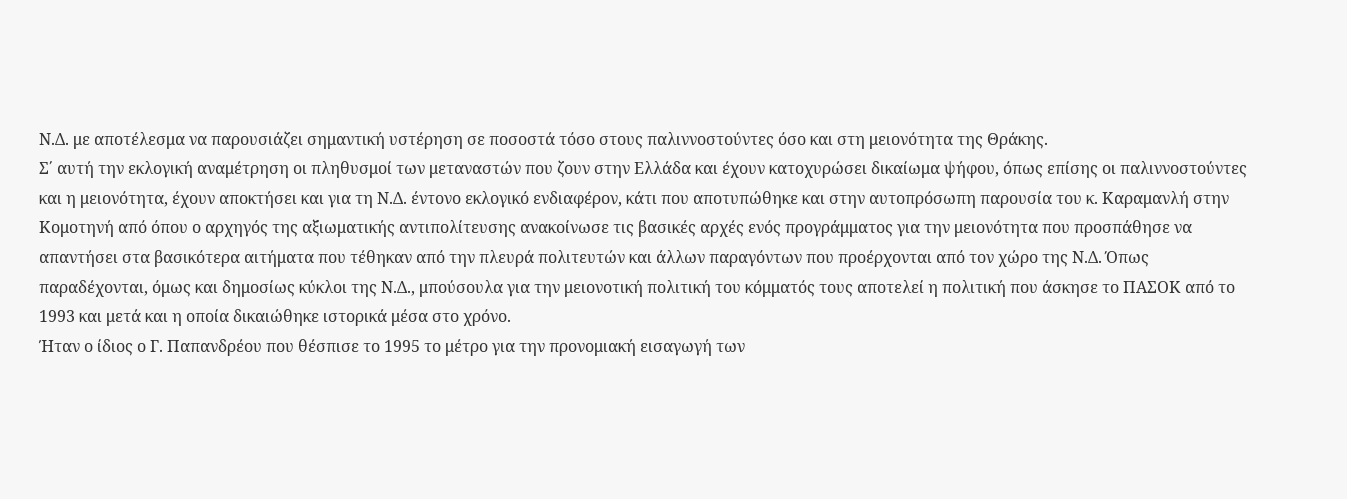Ν.Δ. με αποτέλεσμα να παρουσιάζει σημαντική υστέρηση σε ποσοστά τόσο στους παλιννοστούντες όσο και στη μειονότητα της Θράκης.
Σ΄ αυτή την εκλογική αναμέτρηση οι πληθυσμοί των μεταναστών που ζουν στην Ελλάδα και έχουν κατοχυρώσει δικαίωμα ψήφου, όπως επίσης οι παλιννοστούντες και η μειονότητα, έχουν αποκτήσει και για τη Ν.Δ. έντονο εκλογικό ενδιαφέρον, κάτι που αποτυπώθηκε και στην αυτοπρόσωπη παρουσία του κ. Καραμανλή στην Κομοτηνή από όπου ο αρχηγός της αξιωματικής αντιπολίτευσης ανακοίνωσε τις βασικές αρχές ενός προγράμματος για την μειονότητα που προσπάθησε να απαντήσει στα βασικότερα αιτήματα που τέθηκαν από την πλευρά πολιτευτών και άλλων παραγόντων που προέρχονται από τον χώρο της Ν.Δ. Όπως παραδέχονται, όμως και δημοσίως κύκλοι της Ν.Δ., μπούσουλα για την μειονοτική πολιτική του κόμματός τους αποτελεί η πολιτική που άσκησε το ΠΑΣΟΚ από το 1993 και μετά και η οποία δικαιώθηκε ιστορικά μέσα στο χρόνο.
Ήταν ο ίδιος ο Γ. Παπανδρέου που θέσπισε το 1995 το μέτρο για την προνομιακή εισαγωγή των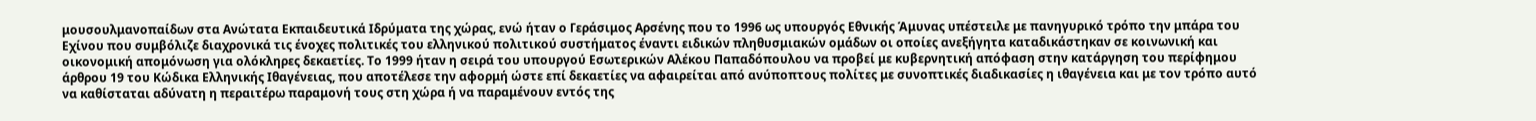μουσουλμανοπαίδων στα Ανώτατα Εκπαιδευτικά Ιδρύματα της χώρας, ενώ ήταν ο Γεράσιμος Αρσένης που το 1996 ως υπουργός Εθνικής Άμυνας υπέστειλε με πανηγυρικό τρόπο την μπάρα του Εχίνου που συμβόλιζε διαχρονικά τις ένοχες πολιτικές του ελληνικού πολιτικού συστήματος έναντι ειδικών πληθυσμιακών ομάδων οι οποίες ανεξήγητα καταδικάστηκαν σε κοινωνική και οικονομική απομόνωση για ολόκληρες δεκαετίες. Το 1999 ήταν η σειρά του υπουργού Εσωτερικών Αλέκου Παπαδόπουλου να προβεί με κυβερνητική απόφαση στην κατάργηση του περίφημου άρθρου 19 του Κώδικα Ελληνικής Ιθαγένειας, που αποτέλεσε την αφορμή ώστε επί δεκαετίες να αφαιρείται από ανύποπτους πολίτες με συνοπτικές διαδικασίες η ιθαγένεια και με τον τρόπο αυτό να καθίσταται αδύνατη η περαιτέρω παραμονή τους στη χώρα ή να παραμένουν εντός της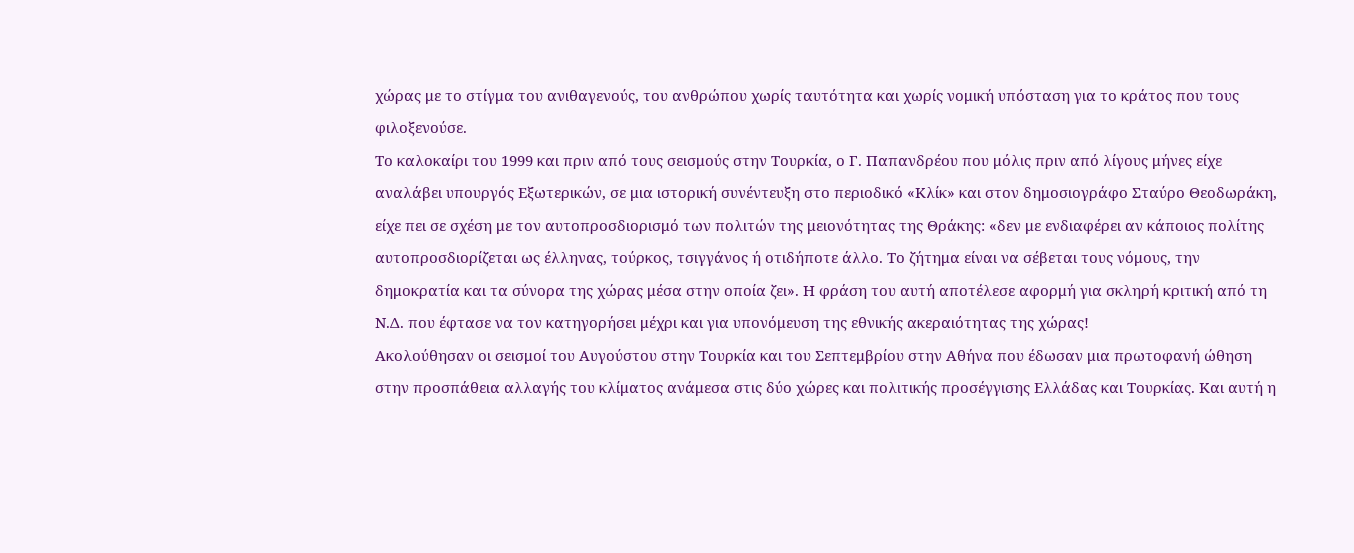χώρας με το στίγμα του ανιθαγενούς, του ανθρώπου χωρίς ταυτότητα και χωρίς νομική υπόσταση για το κράτος που τους φιλοξενούσε.
Το καλοκαίρι του 1999 και πριν από τους σεισμούς στην Τουρκία, ο Γ. Παπανδρέου που μόλις πριν από λίγους μήνες είχε αναλάβει υπουργός Εξωτερικών, σε μια ιστορική συνέντευξη στο περιοδικό «Κλίκ» και στον δημοσιογράφο Σταύρο Θεοδωράκη, είχε πει σε σχέση με τον αυτοπροσδιορισμό των πολιτών της μειονότητας της Θράκης: «δεν με ενδιαφέρει αν κάποιος πολίτης αυτοπροσδιορίζεται ως έλληνας, τούρκος, τσιγγάνος ή οτιδήποτε άλλο. Το ζήτημα είναι να σέβεται τους νόμους, την δημοκρατία και τα σύνορα της χώρας μέσα στην οποία ζει». Η φράση του αυτή αποτέλεσε αφορμή για σκληρή κριτική από τη Ν.Δ. που έφτασε να τον κατηγορήσει μέχρι και για υπονόμευση της εθνικής ακεραιότητας της χώρας!
Ακολούθησαν οι σεισμοί του Αυγούστου στην Τουρκία και του Σεπτεμβρίου στην Αθήνα που έδωσαν μια πρωτοφανή ώθηση στην προσπάθεια αλλαγής του κλίματος ανάμεσα στις δύο χώρες και πολιτικής προσέγγισης Ελλάδας και Τουρκίας. Και αυτή η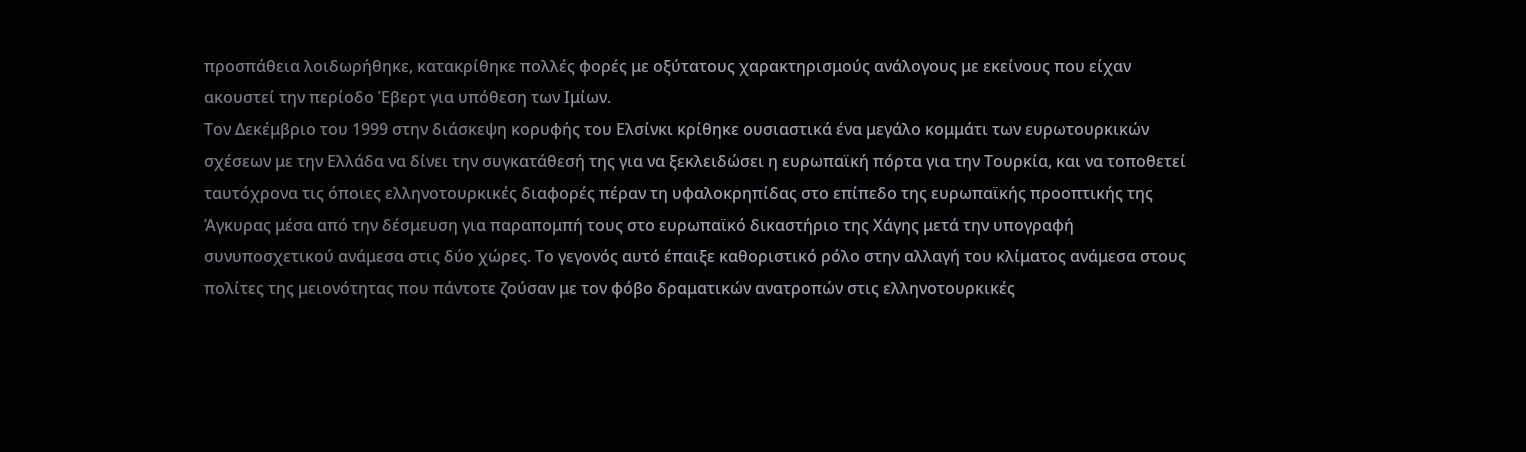προσπάθεια λοιδωρήθηκε, κατακρίθηκε πολλές φορές με οξύτατους χαρακτηρισμούς ανάλογους με εκείνους που είχαν ακουστεί την περίοδο Έβερτ για υπόθεση των Ιμίων.
Τον Δεκέμβριο του 1999 στην διάσκεψη κορυφής του Ελσίνκι κρίθηκε ουσιαστικά ένα μεγάλο κομμάτι των ευρωτουρκικών σχέσεων με την Ελλάδα να δίνει την συγκατάθεσή της για να ξεκλειδώσει η ευρωπαϊκή πόρτα για την Τουρκία, και να τοποθετεί ταυτόχρονα τις όποιες ελληνοτουρκικές διαφορές πέραν τη υφαλοκρηπίδας στο επίπεδο της ευρωπαϊκής προοπτικής της Άγκυρας μέσα από την δέσμευση για παραπομπή τους στο ευρωπαϊκό δικαστήριο της Χάγης μετά την υπογραφή συνυποσχετικού ανάμεσα στις δύο χώρες. Το γεγονός αυτό έπαιξε καθοριστικό ρόλο στην αλλαγή του κλίματος ανάμεσα στους πολίτες της μειονότητας που πάντοτε ζούσαν με τον φόβο δραματικών ανατροπών στις ελληνοτουρκικές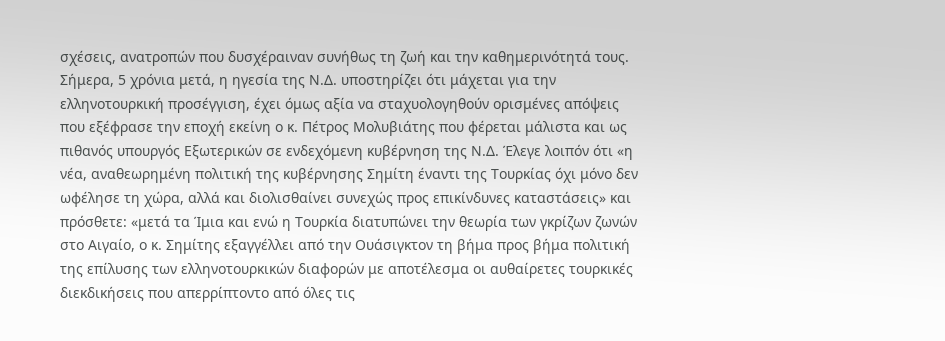σχέσεις, ανατροπών που δυσχέραιναν συνήθως τη ζωή και την καθημερινότητά τους. Σήμερα, 5 χρόνια μετά, η ηγεσία της Ν.Δ. υποστηρίζει ότι μάχεται για την ελληνοτουρκική προσέγγιση, έχει όμως αξία να σταχυολογηθούν ορισμένες απόψεις που εξέφρασε την εποχή εκείνη ο κ. Πέτρος Μολυβιάτης που φέρεται μάλιστα και ως πιθανός υπουργός Εξωτερικών σε ενδεχόμενη κυβέρνηση της Ν.Δ. Έλεγε λοιπόν ότι «η νέα, αναθεωρημένη πολιτική της κυβέρνησης Σημίτη έναντι της Τουρκίας όχι μόνο δεν ωφέλησε τη χώρα, αλλά και διολισθαίνει συνεχώς προς επικίνδυνες καταστάσεις» και πρόσθετε: «μετά τα Ίμια και ενώ η Τουρκία διατυπώνει την θεωρία των γκρίζων ζωνών στο Αιγαίο, ο κ. Σημίτης εξαγγέλλει από την Ουάσιγκτον τη βήμα προς βήμα πολιτική της επίλυσης των ελληνοτουρκικών διαφορών με αποτέλεσμα οι αυθαίρετες τουρκικές διεκδικήσεις που απερρίπτοντο από όλες τις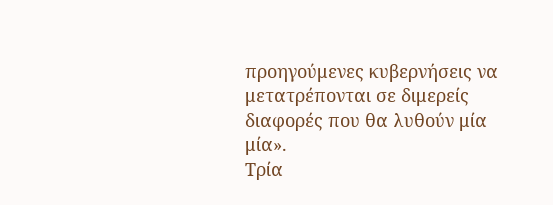προηγούμενες κυβερνήσεις να μετατρέπονται σε διμερείς διαφορές που θα λυθούν μία μία».
Τρία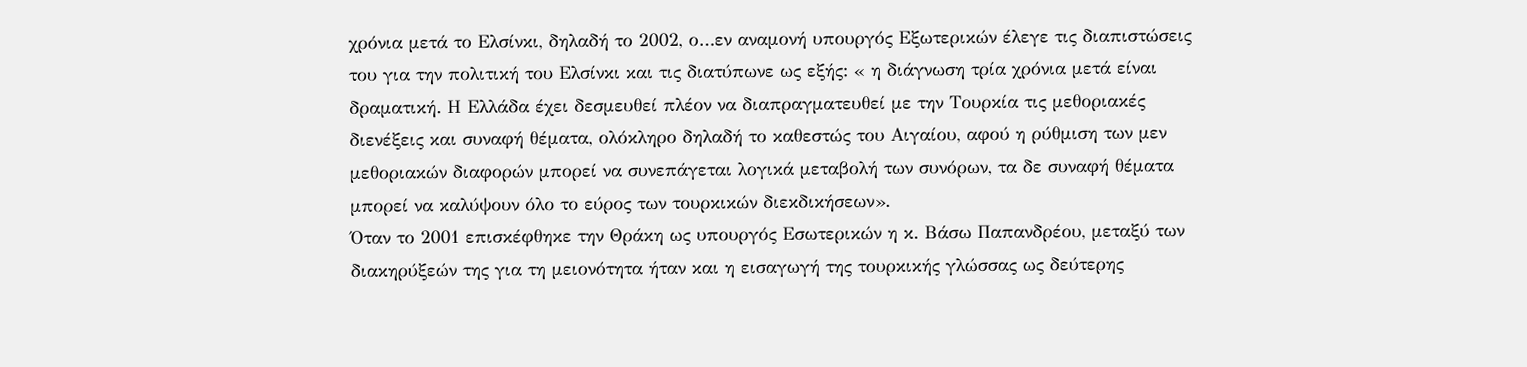χρόνια μετά το Ελσίνκι, δηλαδή το 2002, ο…εν αναμονή υπουργός Εξωτερικών έλεγε τις διαπιστώσεις του για την πολιτική του Ελσίνκι και τις διατύπωνε ως εξής: « η διάγνωση τρία χρόνια μετά είναι δραματική. Η Ελλάδα έχει δεσμευθεί πλέον να διαπραγματευθεί με την Τουρκία τις μεθοριακές διενέξεις και συναφή θέματα, ολόκληρο δηλαδή το καθεστώς του Αιγαίου, αφού η ρύθμιση των μεν μεθοριακών διαφορών μπορεί να συνεπάγεται λογικά μεταβολή των συνόρων, τα δε συναφή θέματα μπορεί να καλύψουν όλο το εύρος των τουρκικών διεκδικήσεων».
Όταν το 2001 επισκέφθηκε την Θράκη ως υπουργός Εσωτερικών η κ. Βάσω Παπανδρέου, μεταξύ των διακηρύξεών της για τη μειονότητα ήταν και η εισαγωγή της τουρκικής γλώσσας ως δεύτερης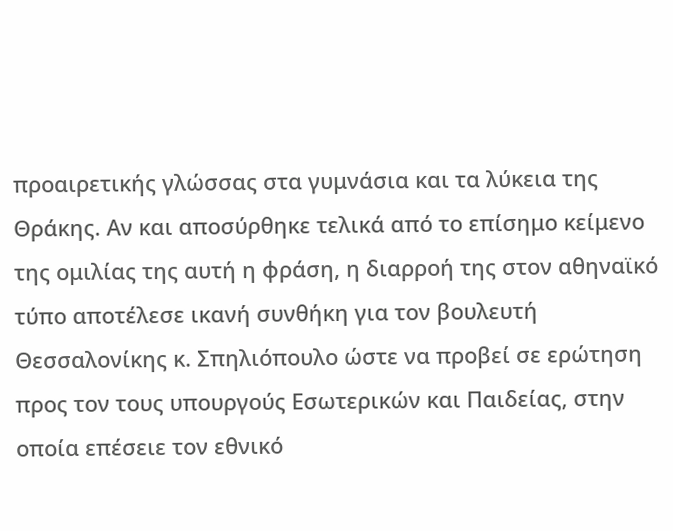προαιρετικής γλώσσας στα γυμνάσια και τα λύκεια της Θράκης. Αν και αποσύρθηκε τελικά από το επίσημο κείμενο της ομιλίας της αυτή η φράση, η διαρροή της στον αθηναϊκό τύπο αποτέλεσε ικανή συνθήκη για τον βουλευτή Θεσσαλονίκης κ. Σπηλιόπουλο ώστε να προβεί σε ερώτηση προς τον τους υπουργούς Εσωτερικών και Παιδείας, στην οποία επέσειε τον εθνικό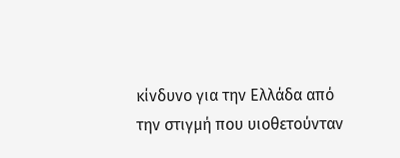κίνδυνο για την Ελλάδα από την στιγμή που υιοθετούνταν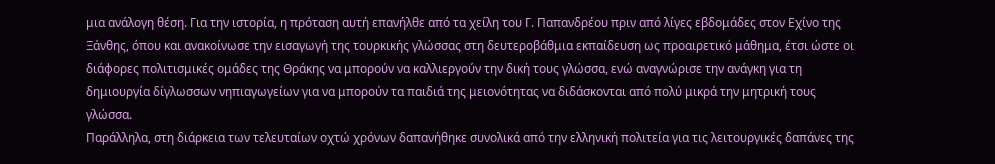μια ανάλογη θέση. Για την ιστορία, η πρόταση αυτή επανήλθε από τα χείλη του Γ. Παπανδρέου πριν από λίγες εβδομάδες στον Εχίνο της Ξάνθης, όπου και ανακοίνωσε την εισαγωγή της τουρκικής γλώσσας στη δευτεροβάθμια εκπαίδευση ως προαιρετικό μάθημα, έτσι ώστε οι διάφορες πολιτισμικές ομάδες της Θράκης να μπορούν να καλλιεργούν την δική τους γλώσσα, ενώ αναγνώρισε την ανάγκη για τη δημιουργία δίγλωσσων νηπιαγωγείων για να μπορούν τα παιδιά της μειονότητας να διδάσκονται από πολύ μικρά την μητρική τους γλώσσα.
Παράλληλα, στη διάρκεια των τελευταίων οχτώ χρόνων δαπανήθηκε συνολικά από την ελληνική πολιτεία για τις λειτουργικές δαπάνες της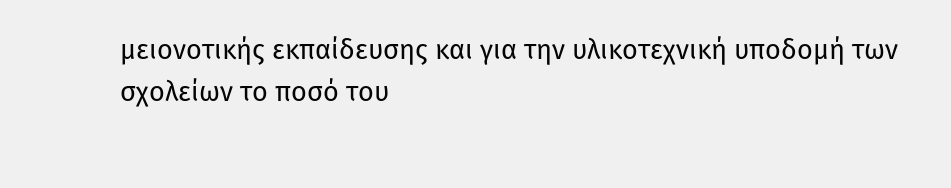μειονοτικής εκπαίδευσης και για την υλικοτεχνική υποδομή των σχολείων το ποσό του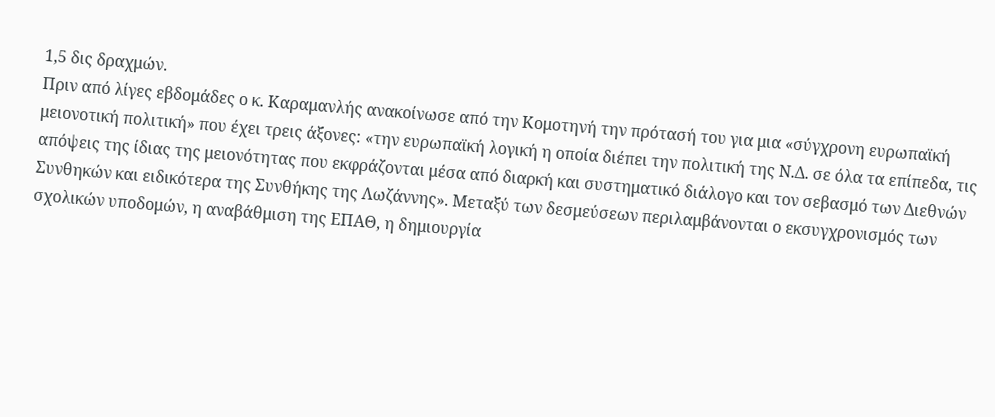1,5 δις δραχμών.
Πριν από λίγες εβδομάδες ο κ. Καραμανλής ανακοίνωσε από την Κομοτηνή την πρότασή του για μια «σύγχρονη ευρωπαϊκή μειονοτική πολιτική» που έχει τρεις άξονες: «την ευρωπαϊκή λογική η οποία διέπει την πολιτική της Ν.Δ. σε όλα τα επίπεδα, τις απόψεις της ίδιας της μειονότητας που εκφράζονται μέσα από διαρκή και συστηματικό διάλογο και τον σεβασμό των Διεθνών Συνθηκών και ειδικότερα της Συνθήκης της Λωζάννης». Μεταξύ των δεσμεύσεων περιλαμβάνονται ο εκσυγχρονισμός των σχολικών υποδομών, η αναβάθμιση της ΕΠΑΘ, η δημιουργία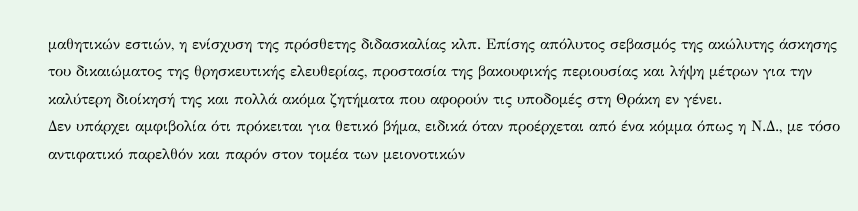μαθητικών εστιών, η ενίσχυση της πρόσθετης διδασκαλίας κλπ. Επίσης απόλυτος σεβασμός της ακώλυτης άσκησης του δικαιώματος της θρησκευτικής ελευθερίας, προστασία της βακουφικής περιουσίας και λήψη μέτρων για την καλύτερη διοίκησή της και πολλά ακόμα ζητήματα που αφορούν τις υποδομές στη Θράκη εν γένει.
Δεν υπάρχει αμφιβολία ότι πρόκειται για θετικό βήμα, ειδικά όταν προέρχεται από ένα κόμμα όπως η Ν.Δ., με τόσο αντιφατικό παρελθόν και παρόν στον τομέα των μειονοτικών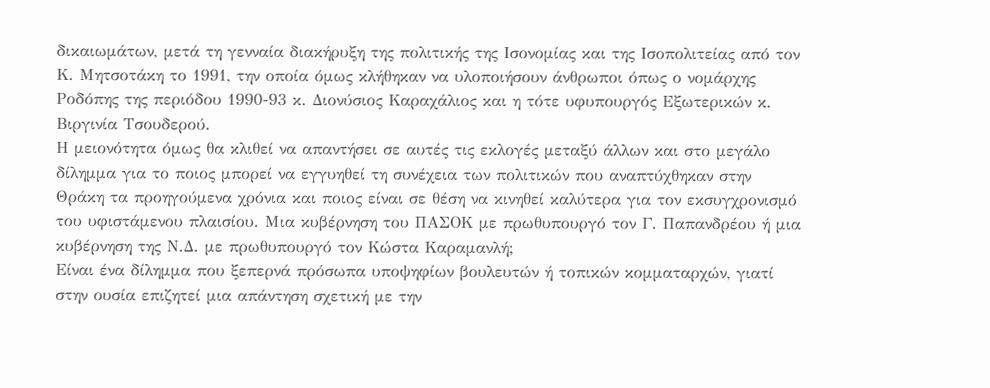δικαιωμάτων, μετά τη γενναία διακήρυξη της πολιτικής της Ισονομίας και της Ισοπολιτείας από τον Κ. Μητσοτάκη το 1991, την οποία όμως κλήθηκαν να υλοποιήσουν άνθρωποι όπως ο νομάρχης Ροδόπης της περιόδου 1990-93 κ. Διονύσιος Καραχάλιος και η τότε υφυπουργός Εξωτερικών κ. Βιργινία Τσουδερού.
Η μειονότητα όμως θα κλιθεί να απαντήσει σε αυτές τις εκλογές μεταξύ άλλων και στο μεγάλο δίλημμα για το ποιος μπορεί να εγγυηθεί τη συνέχεια των πολιτικών που αναπτύχθηκαν στην Θράκη τα προηγούμενα χρόνια και ποιος είναι σε θέση να κινηθεί καλύτερα για τον εκσυγχρονισμό του υφιστάμενου πλαισίου. Μια κυβέρνηση του ΠΑΣΟΚ με πρωθυπουργό τον Γ. Παπανδρέου ή μια κυβέρνηση της Ν.Δ. με πρωθυπουργό τον Κώστα Καραμανλή;
Είναι ένα δίλημμα που ξεπερνά πρόσωπα υποψηφίων βουλευτών ή τοπικών κομματαρχών, γιατί στην ουσία επιζητεί μια απάντηση σχετική με την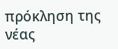πρόκληση της νέας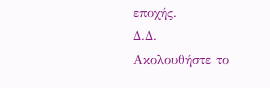εποχής.
Δ.Δ.
Ακολουθήστε το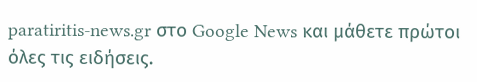paratiritis-news.gr στο Google News και μάθετε πρώτοι όλες τις ειδήσεις.